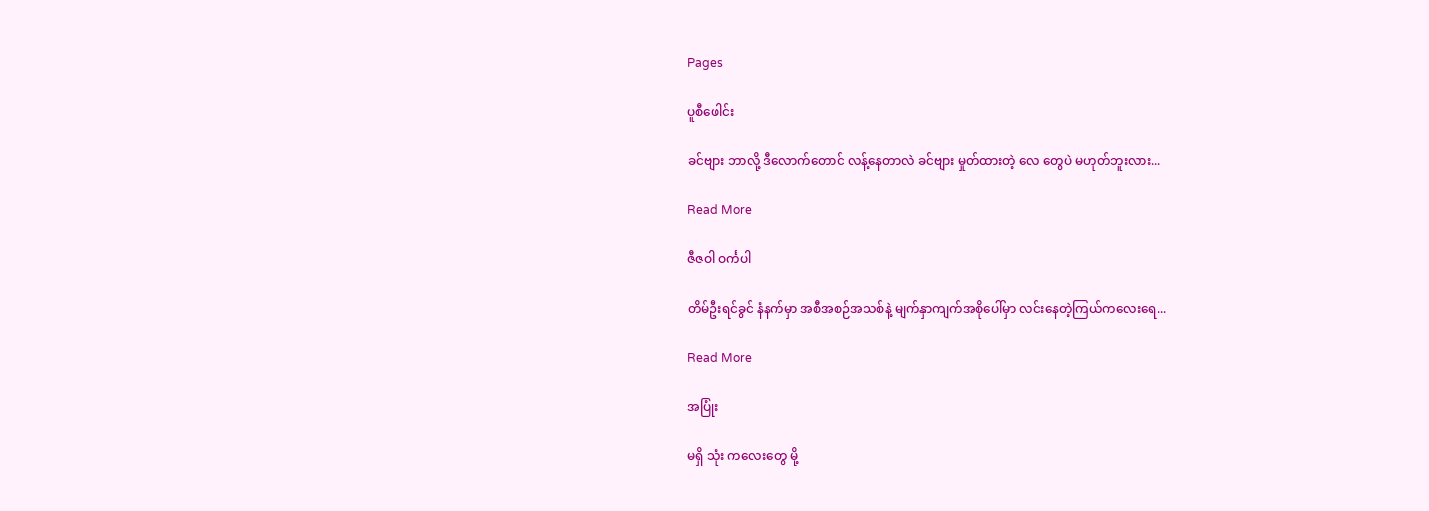Pages

ပူစီဖေါင်း

ခင်ဗျား ဘာလို့ ဒီလောက်တောင် လန့်နေတာလဲ ခင်ဗျား မှုတ်ထားတဲ့ လေ တွေပဲ မဟုတ်ဘူးလား...

Read More

ဇီဇဝါ ဝင်္ကပါ

တိမ်ဦးရင်ခွင် နံနက်မှာ အစီအစဉ်အသစ်နဲ့ မျက်နှာကျက်အစိုပေါ်မှာ လင်းနေတဲ့ကြယ်ကလေးရေ...

Read More

အပြုံး

မရှိ သုံး ကလေးတွေ မို့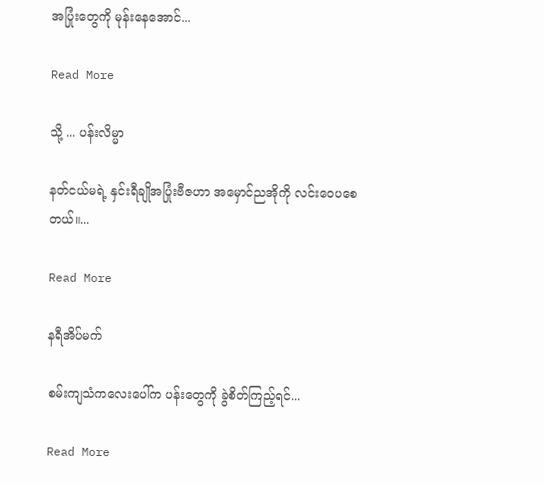အပြုံးတွေကို မုန်းနေအောင်...

Read More

သို့ ... ပန်းလိမ္မာ

နတ်ငယ်မရဲ့ နှင်းရီချိုအပြုံးဗီဇဟာ အမှောင်ညအိုကို လင်းဝေပစေတယ်။...

Read More

နရီအိပ်မက်

စမ်းကျသံကလေးပေါ်က ပန်းတွေကို ခွဲစိတ်ကြည့်ရင်...

Read More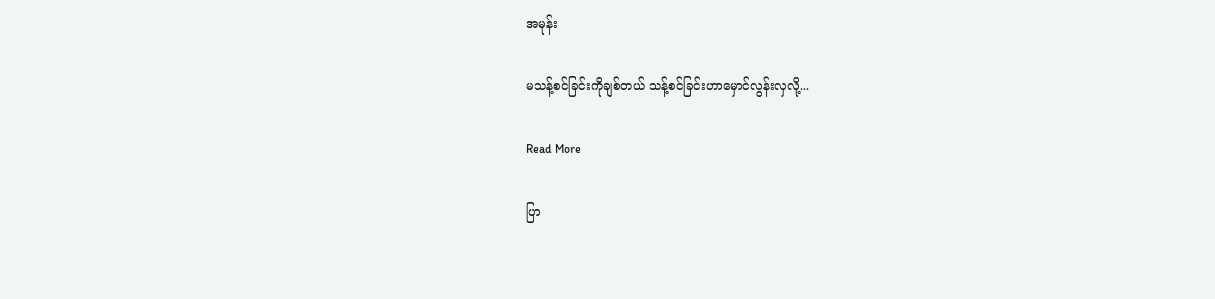အမုန်း

မသန့်စင်ခြင်းကိုချစ်တယ် သန့်စင်ခြင်းဟာမှောင်လွန်းလှလို့...

Read More

ပြာ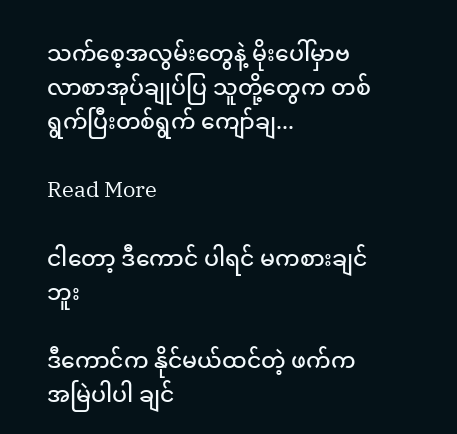သက်စေ့အလွမ်းတွေနဲ့ မိုးပေါ်မှာဗလာစာအုပ်ချုပ်ပြ သူတို့တွေက တစ်ရွက်ပြီးတစ်ရွက် ကျော်ချ...

Read More

ငါတော့ ဒီကောင် ပါရင် မကစားချင်ဘူး

ဒီကောင်က နိုင်မယ်ထင်တဲ့ ဖက်က အမြဲပါပါ ချင်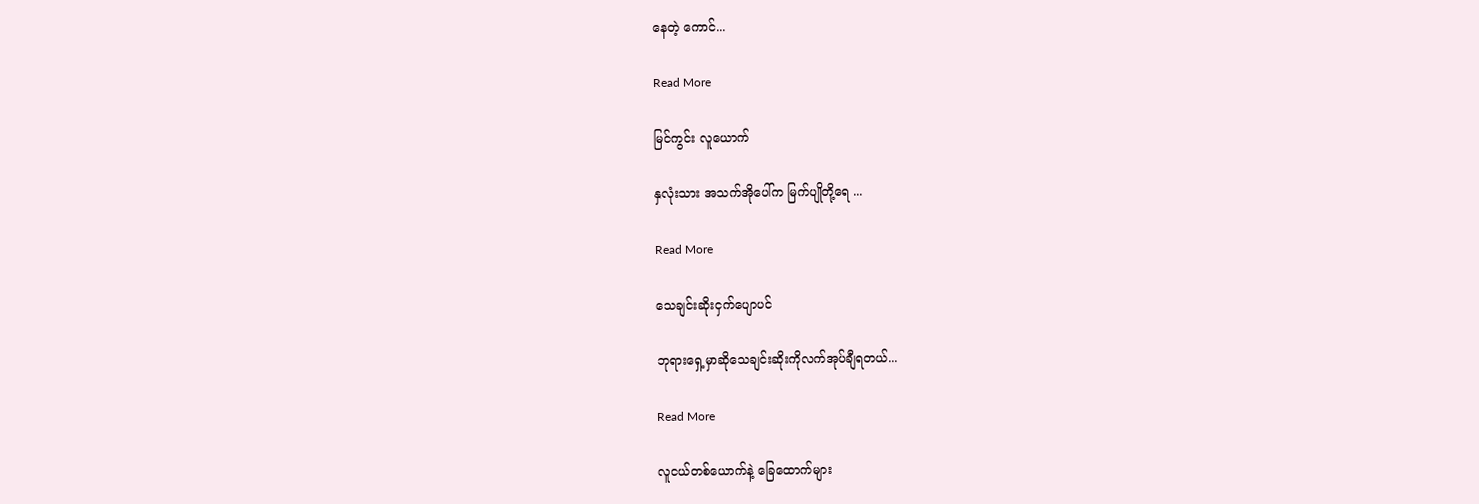နေတဲ့ ကောင်...

Read More

မြင်ကွင်း လူယောက်

နှလုံးသား အသက်အိုပေါ်က မြက်ပျိုတို့ရေ ...

Read More

သေချင်းဆိုးငှက်ပျောပင်

ဘုရားရှေ့မှာဆိုသေချင်းဆိုးကိုလက်အုပ်ချီရတယ်...

Read More

လူငယ်တစ်ယောက်နဲ့ ခြေထောက်များ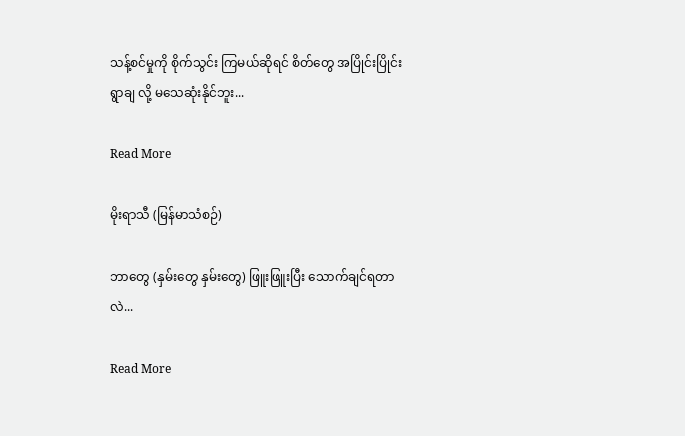သန့်စင်မှုကို စိုက်သွင်း ကြမယ်ဆိုရင် စိတ်တွေ အပြိုင်းပြိုင်း ရွာချ လို့ မသေဆုံးနိုင်ဘူး...

Read More

မိုးရာသီ (မြန်မာသံစဉ်)

ဘာတွေ (နှမ်းတွေ နှမ်းတွေ) ဖြူးဖြူးပြီး သောက်ချင်ရတာလဲ...

Read More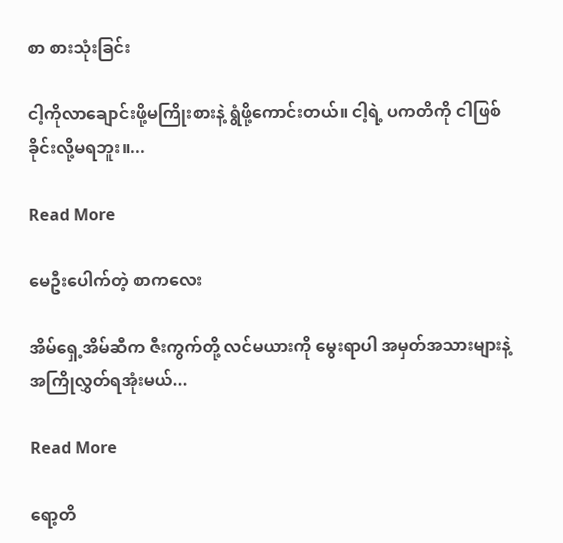စာ စားသုံးခြင်း

ငါ့ကိုလာချောင်းဖို့မကြိုးစားနဲ့ ရွံဖို့ကောင်းတယ်။ ငါ့ရဲ့ ပကတိကို ငါဖြစ်ခိုင်းလို့မရဘူး။...

Read More

မေဦးပေါက်တဲ့ စာကလေး

အိမ်ရှေ့အိမ်ဆီက ဇီးကွက်တို့ လင်မယားကို မွေးရာပါ အမှတ်အသားများနဲ့ အကြိုလွှတ်ရအုံးမယ်...

Read More

ရော့တိ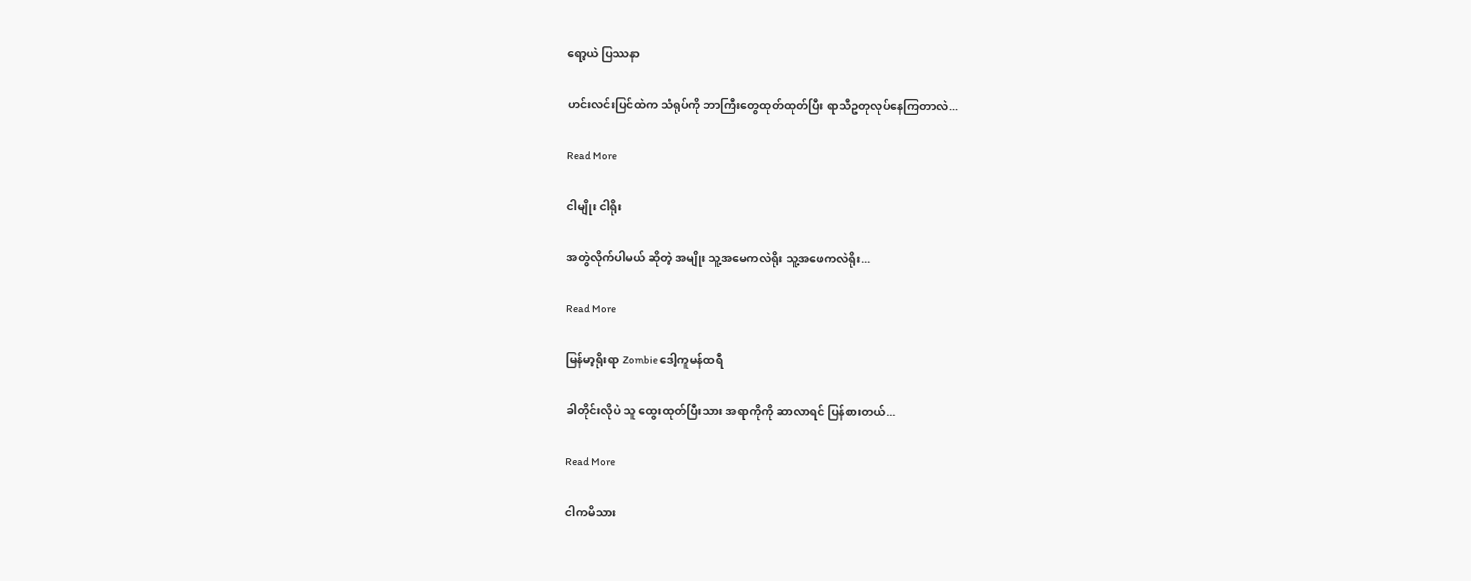ရော့ယဲ ပြဿနာ

ဟင်းလင်းပြင်ထဲက သံရုပ်ကို ဘာကြီးတွေထုတ်ထုတ်ပြီး ရာသီဥတုလုပ်နေကြတာလဲ...

Read More

ငါမျိုး ငါရိုး

အတွဲလိုက်ပါမယ် ဆိုတဲ့ အမျိုး သူ့အမေကလဲရိုး သူ့အဖေကလဲရိုး...

Read More

မြန်မာ့ရိုးရာ Zombie ဒေါ့ကူမန်ထရီ

ခါတိုင်းလိုပဲ သူ ထွေးထုတ်ပြီးသား အရာကိုကို ဆာလာရင် ပြန်စားတယ်...

Read More

ငါကမိသား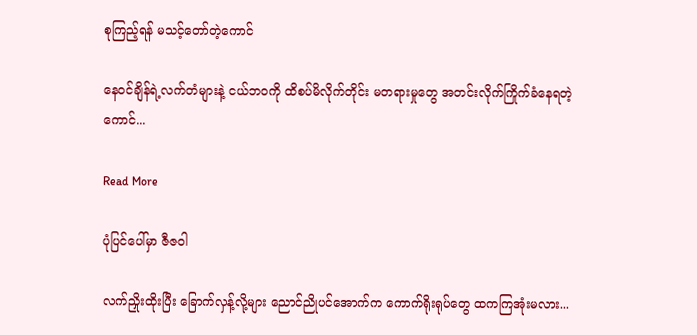စုကြည့်ရန် မသင့်တော်တဲ့ကောင်

နေဝင်ချိန်ရဲ့လက်တံများနဲ့ ငယ်ဘဝကို ထိစပ်မိလိုက်တိုင်း မတရားမှုတွေ အတင်းလိုက်ကြိုက်ခံနေရတဲ့ ကောင်...

Read More

ပုံပြင်ပေါ်မှာ ဇီဇဝါ

လက်ညှိုးထိုးပြီး ခြောက်လှန့်လို့များ ညောင်ညိုပင်အောက်က ကောက်ရိုးရုပ်တွေ ထကကြအုံးမလား...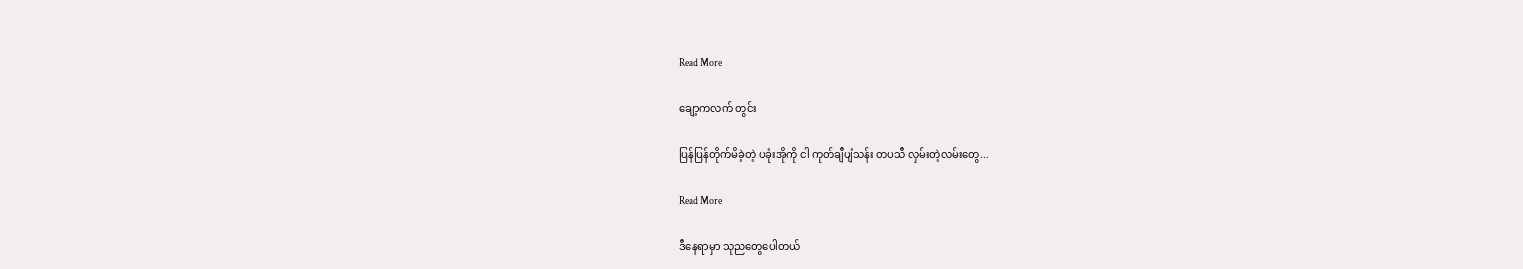Read More

ချော့ကလက် တွင်း

ပြန်ပြန်တိုက်မိခဲ့တဲ့ ပခုံးအိုကို ငါ ကုတ်ချီပျံသန်း တပသီ လှမ်းတဲ့လမ်းတွေ...

Read More

ဒီနေရာမှာ သုညတွေပေါတယ်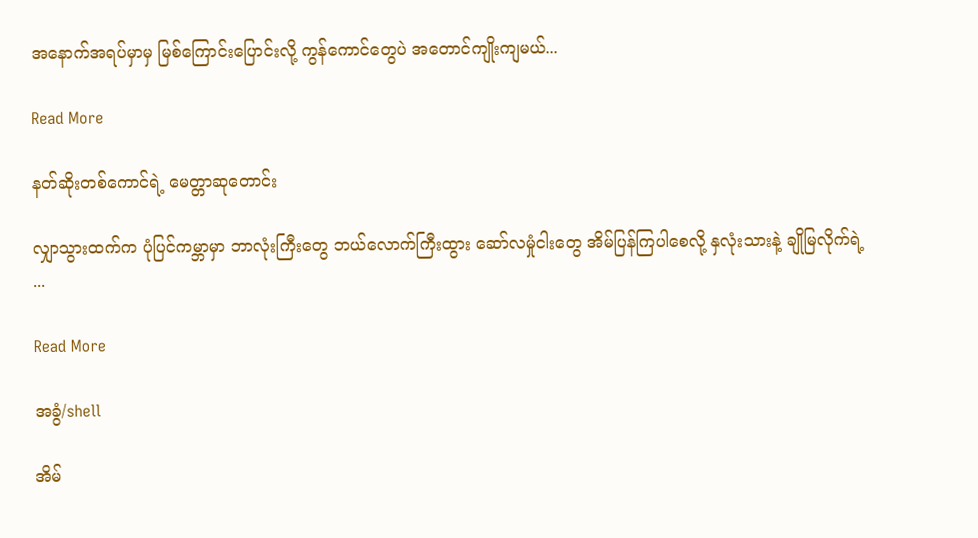အနောက်အရပ်မှာမှ မြစ်ကြောင်းပြောင်းလို့ ကွန်ကောင်တွေပဲ အတောင်ကျိုးကျမယ်...

Read More

နတ်ဆိုးတစ်ကောင်ရဲ့ မေတ္တာဆုတောင်း

လျှာသွားထက်က ပုံပြင်ကမ္ဘာမှာ ဘာလုံးကြီးတွေ ဘယ်လောက်ကြီးထွား ဆော်လမှုံငါးတွေ အိမ်ပြန်ကြပါစေလို့ နှလုံးသားနဲ့ ချိုမြလိုက်ရဲ့ ...

Read More

အခွံ/shell

အိမ်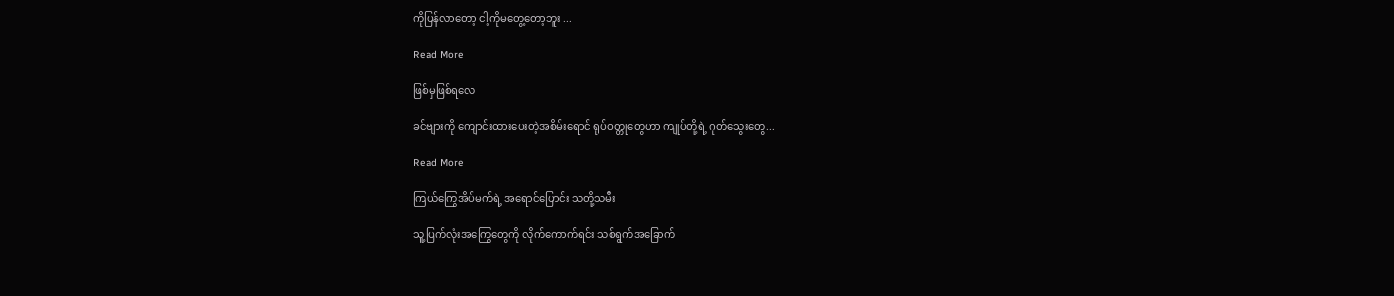ကိုပြန်လာတော့ ငါ့ကိုမတွေ့တော့ဘူး ...

Read More

ဖြစ်မှဖြစ်ရလေ

ခင်ဗျားကို ကျောင်းထားပေးတဲ့အစိမ်းရောင် ရုပ်ဝတ္တုတွေဟာ ကျုပ်တို့ရဲ့ ဂုတ်သွေးတွေ...

Read More

ကြယ်ကြွေအိပ်မက်ရဲ့ အရောင်ပြောင်း သတို့သမီး

သူ့ပြက်လုံးအကြွေတွေကို လိုက်ကောက်ရင်း သစ်ရွက်အခြောက်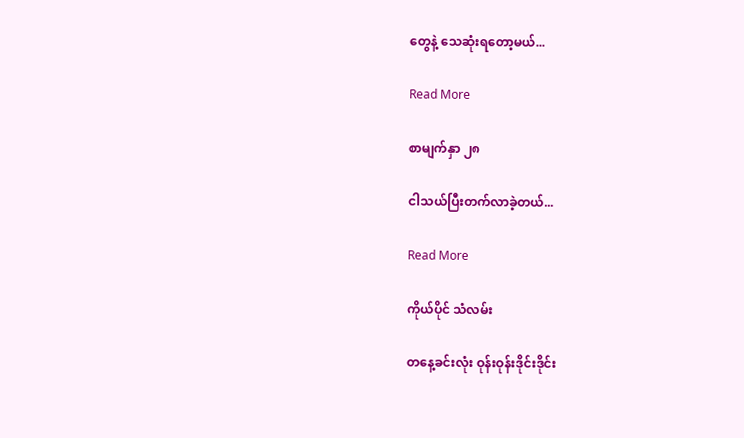တွေနဲ့ သေဆုံးရတော့မယ်...

Read More

စာမျက်နှာ ၂၈

ငါသယ်ပြီးတက်လာခဲ့တယ်...

Read More

ကိုယ်ပိုင် သံလမ်း

တနေ့ခင်းလုံး ဝုန်းဝုန်းဒိုင်းဒိုင်း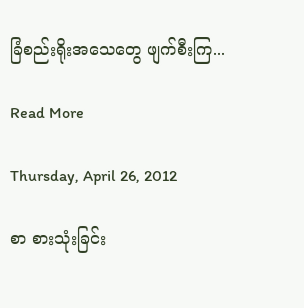ခြံစည်းရိုးအသေတွေ ဖျက်စီးကြ...

Read More

Thursday, April 26, 2012

စာ စားသုံးခြင်း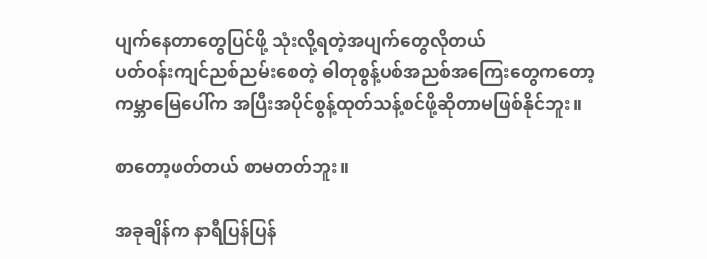ပျက်နေတာတွေပြင်ဖို့ သုံးလို့ရတဲ့အပျက်တွေလိုတယ်
ပတ်ဝန်းကျင်ညစ်ညမ်းစေတဲ့ ဓါတုစွန့်ပစ်အညစ်အကြေးတွေကတော့
ကမ္ဘာမြေပေါ်က အပြီးအပိုင်စွန့်ထုတ်သန့်စင်ဖို့ဆိုတာမဖြစ်နိုင်ဘူး။

စာတော့ဖတ်တယ် စာမတတ်ဘူး။

အခုချိန်က နာရီပြန်ပြန်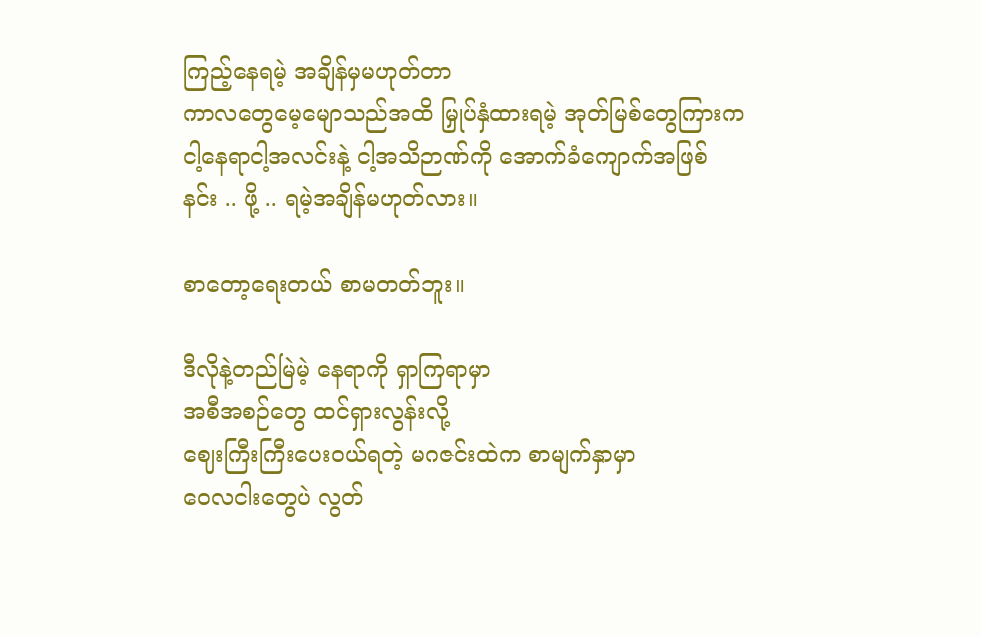ကြည့်နေရမဲ့ အချိန်မှမဟုတ်တာ
ကာလတွေမေ့မျောသည်အထိ မြှုပ်နှံထားရမဲ့ အုတ်မြစ်တွေကြားက
ငါ့နေရာငါ့အလင်းနဲ့ ငါ့အသိဉာဏ်ကို အောက်ခံကျောက်အဖြစ်
နင်း .. ဖို့ .. ရမဲ့အချိန်မဟုတ်လား။

စာတော့ရေးတယ် စာမတတ်ဘူး။

ဒီလိုနဲ့တည်မြဲမဲ့ နေရာကို ရှာကြရာမှာ
အစီအစဉ်တွေ ထင်ရှားလွန်းလို့
ဈေးကြီးကြီးပေးဝယ်ရတဲ့ မဂဇင်းထဲက စာမျက်နှာမှာ
ဝေလငါးတွေပဲ လွတ်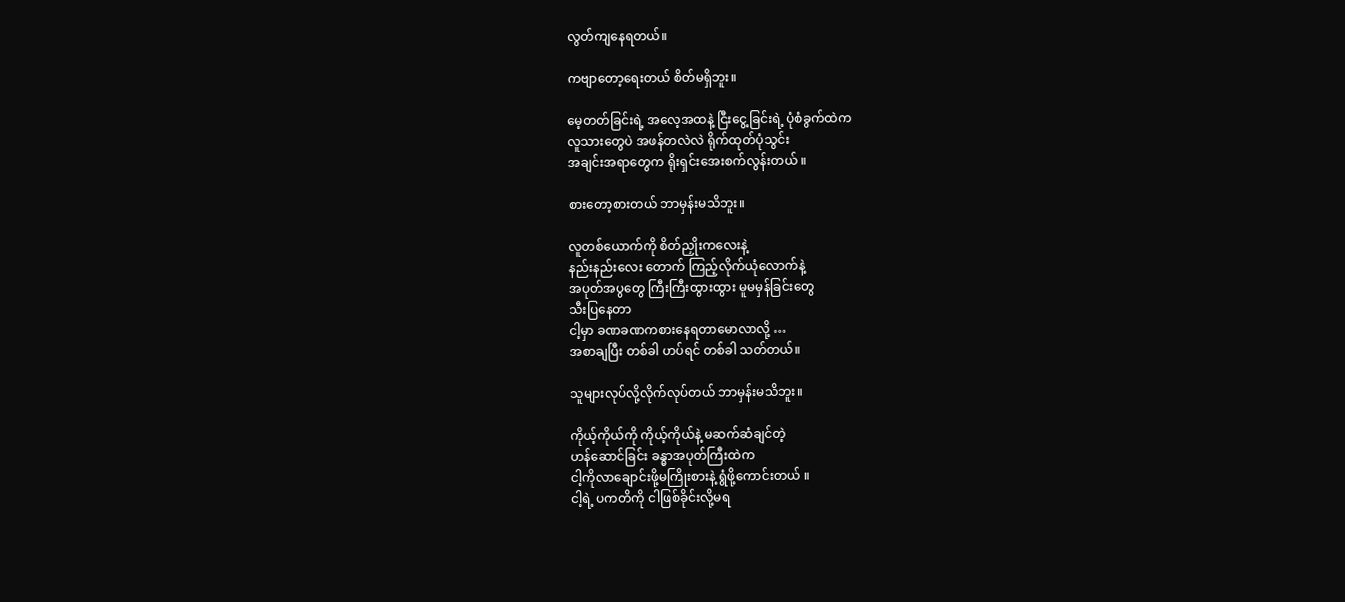လွတ်ကျနေရတယ်။

ကဗျာတော့ရေးတယ် စိတ်မရှိဘူး။

မေ့တတ်ခြင်းရဲ့ အလေ့အထနဲ့ ငြီးငွေ့ခြင်းရဲ့ ပုံစံခွက်ထဲက
လူသားတွေပဲ အဖန်တလဲလဲ ရိုက်ထုတ်ပုံသွင်း
အချင်းအရာတွေက ရိုးရှင်းအေးစက်လွန်းတယ် ။

စားတော့စားတယ် ဘာမှန်းမသိဘူး။

လူတစ်ယောက်ကို စိတ်ညှိုးကလေးနဲ့
နည်းနည်းလေး တောက် ကြည့်လိုက်ယုံလောက်နဲ့
အပုတ်အပွတွေ ကြီးကြီးထွားထွား မူမမှန်ခြင်းတွေ
သီးပြနေတာ
ငါ့မှာ ခဏခဏကစားနေရတာမောလာလို့ …
အစာချပြီး တစ်ခါ ဟပ်ရင် တစ်ခါ သတ်တယ်။

သူများလုပ်လို့လိုက်လုပ်တယ် ဘာမှန်းမသိဘူး။

ကိုယ့်ကိုယ်ကို ကိုယ့်ကိုယ်နဲ့ မဆက်ဆံချင်တဲ့
ဟန်ဆောင်ခြင်း ခန္ဓာအပုတ်ကြီးထဲက
ငါ့ကိုလာချောင်းဖို့မကြိုးစားနဲ့ ရွံဖို့ကောင်းတယ် ။
ငါ့ရဲ့ ပကတိကို ငါဖြစ်ခိုင်းလို့မရ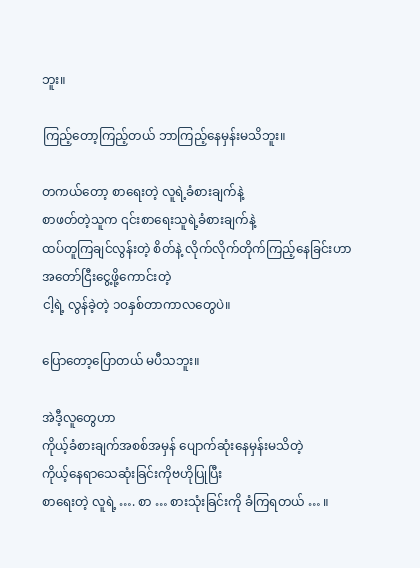ဘူး။

ကြည့်တော့ကြည့်တယ် ဘာကြည့်နေမှန်းမသိဘူး။

တကယ်တော့ စာရေးတဲ့ လူရဲ့ခံစားချက်နဲ့
စာဖတ်တဲ့သူက ၎င်းစာရေးသူရဲ့ခံစားချက်နဲ့
ထပ်တူကြချင်လွန်းတဲ့ စိတ်နဲ့ လိုက်လိုက်တိုက်ကြည့်နေခြင်းဟာ
အတော်ငြီးငွေ့ဖို့ကောင်းတဲ့
ငါ့ရဲ့ လွန်ခဲ့တဲ့ ၁၀နှစ်တာကာလတွေပဲ။

ပြောတော့ပြောတယ် မပီသဘူး။

အဲဒီ့လူတွေဟာ
ကိုယ့်ခံစားချက်အစစ်အမှန် ပျောက်ဆုံးနေမှန်းမသိတဲ့
ကိုယ့်နေရာသေဆုံးခြင်းကိုဗဟိုပြုပြီး
စာရေးတဲ့ လူရဲ့ …. စာ … စားသုံးခြင်းကို ခံကြရတယ် … ။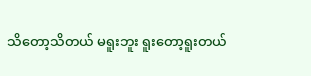သိတော့သိတယ် မရူးဘူး ရူးတော့ရူးတယ်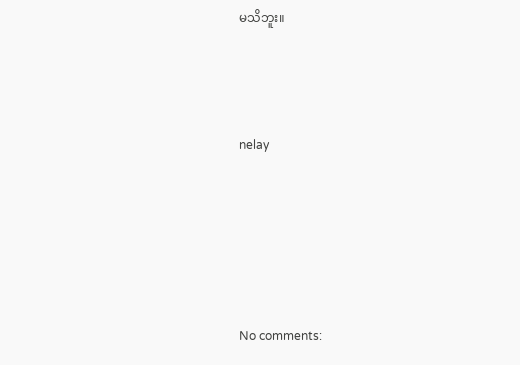မသိဘူး။



nelay





No comments: